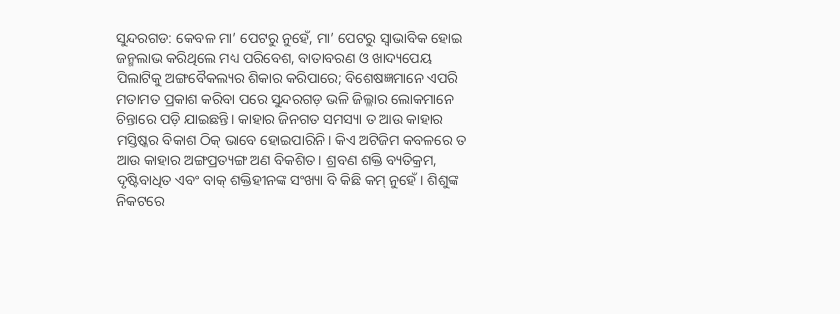ସୁନ୍ଦରଗଡ: କେବଳ ମା’ ପେଟରୁ ନୁହେଁ, ମା’ ପେଟରୁ ସ୍ୱାଭାବିକ ହୋଇ ଜନ୍ମଲାଭ କରିଥିଲେ ମଧ୍ୟ ପରିବେଶ, ବାତାବରଣ ଓ ଖାଦ୍ୟପେୟ ପିଲାଟିକୁ ଅଙ୍ଗବୈକଲ୍ୟର ଶିକାର କରିପାରେ; ବିଶେଷଜ୍ଞମାନେ ଏପରି ମତାମତ ପ୍ରକାଶ କରିବା ପରେ ସୁନ୍ଦରଗଡ଼ ଭଳି ଜିଲ୍ଳାର ଲୋକମାନେ ଚିନ୍ତାରେ ପଡ଼ି ଯାଇଛନ୍ତି। କାହାର ଜିନଗତ ସମସ୍ୟା ତ ଆଉ କାହାର ମସ୍ତିଷ୍କର ବିକାଶ ଠିକ୍ ଭାବେ ହୋଇପାରିନି। କିଏ ଅଟିଜିମ କବଳରେ ତ ଆଉ କାହାର ଅଙ୍ଗପ୍ରତ୍ୟଙ୍ଗ ଅଣ ବିକଶିତ। ଶ୍ରବଣ ଶକ୍ତି ବ୍ୟତିକ୍ରମ, ଦୃଷ୍ଟିବାଧିତ ଏବଂ ବାକ୍ ଶକ୍ତିହୀନଙ୍କ ସଂଖ୍ୟା ବି କିଛି କମ୍ ନୁହେଁ। ଶିଶୁଙ୍କ ନିକଟରେ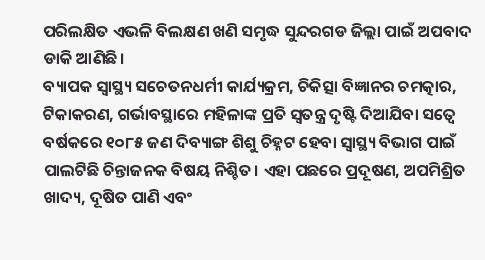ପରିଲକ୍ଷିତ ଏଭଳି ବିଲକ୍ଷଣ ଖଣି ସମୃଦ୍ଧ ସୁନ୍ଦରଗଡ ଜିଲ୍ଲା ପାଇଁ ଅପବାଦ ଡାକି ଆଣିଛି।
ବ୍ୟାପକ ସ୍ୱାସ୍ଥ୍ୟ ସଚେତନଧର୍ମୀ କାର୍ଯ୍ୟକ୍ରମ, ଚିକିତ୍ସା ବିଜ୍ଞାନର ଚମତ୍କାର, ଟିକାକରଣ, ଗର୍ଭାବସ୍ଥାରେ ମହିଳାଙ୍କ ପ୍ରତି ସ୍ୱତନ୍ତ୍ର ଦୃଷ୍ଟି ଦିଆଯିବା ସତ୍ୱେ ବର୍ଷକରେ ୧୦୮୫ ଜଣ ଦିବ୍ୟାଙ୍ଗ ଶିଶୁ ଚିହ୍ନଟ ହେବା ସ୍ୱାସ୍ଥ୍ୟ ବିଭାଗ ପାଇଁ ପାଲଟିଛି ଚିନ୍ତାଜନକ ବିଷୟ ନିଶ୍ଚିତ। ଏହା ପଛରେ ପ୍ରଦୂଷଣ, ଅପମିଶ୍ରିତ ଖାଦ୍ୟ, ଦୂଷିତ ପାଣି ଏବଂ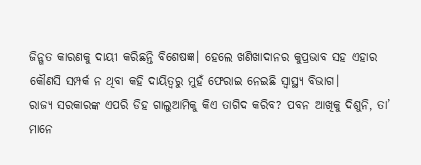ଜିନ୍ଗତ କାରଣକୁ ଦାୟୀ କରିଛନ୍ତି ବିଶେଷଜ୍ଞ। ହେଲେ ଖଣିଖାଦାନର କୁପ୍ରଭାବ ସହ ଏହାର କୌଣସି ସମ୍ପର୍କ ନ ଥିବା କହି ଦାୟିତ୍ୱରୁ ମୁହଁ ଫେରାଇ ନେଇଛି ସ୍ୱାସ୍ଥ୍ୟ ବିଭାଗ।
ରାଜ୍ୟ ସରକାରଙ୍କ ଏପରି ଡିହ ଗାଲୁଆମିକୁ କିଏ ତାଗିଦ କରିବ? ପବନ ଆଖିକୁ ଦିଶୁନି, ତା’ ମାନେ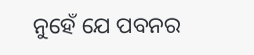ନୁହେଁ ଯେ ପବନର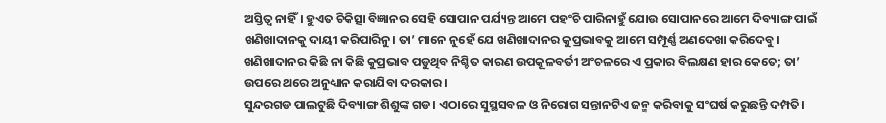ଅସ୍ତିତ୍ୱ ନାହିଁ। ହୁଏତ ଚିକିତ୍ସା ବିଜ୍ଞାନର ସେହି ସୋପାନ ପର୍ଯ୍ୟନ୍ତ ଆମେ ପହଂଚି ପାରିନାହୁଁ ଯୋଉ ସୋପାନରେ ଆମେ ଦିବ୍ୟାଙ୍ଗ ପାଇଁ ଖଣିଖାଦାନକୁ ଦାୟୀ କରିପାରିନୁ। ତା’ ମାନେ ନୁହେଁ ଯେ ଖଣିଖାଦାନର କୁପ୍ରଭାବକୁ ଆମେ ସମ୍ପୂର୍ଣ୍ଣ ଅଣଦେଖା କରିଦେବୁ। ଖଣିଖାଦାନର କିଛି ନା କିଛି କୁପ୍ରଭାବ ପଡୁଥିବ ନିଶ୍ଚିତ କାରଣ ଉପକୂଳବର୍ତୀ ଅଂଚଳରେ ଏ ପ୍ରକାର ବିଲକ୍ଷଣ ହାର କେତେ; ତା’ ଉପରେ ଥରେ ଅନୁଧ୍ୟାନ କରାଯିବା ଦରକାର।
ସୁନ୍ଦରଗଡ ପାଲଟୁଛି ଦିବ୍ୟାଙ୍ଗ ଶିଶୁଙ୍କ ଗଡ। ଏଠାରେ ସୁସ୍ଥସବଳ ଓ ନିରୋଗ ସନ୍ତାନଟିଏ ଜନ୍ମ କରିବାକୁ ସଂଘର୍ଷ କରୁଛନ୍ତି ଦମ୍ପତି।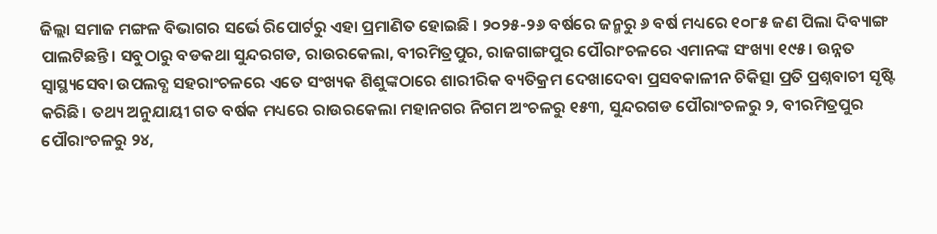ଜିଲ୍ଲା ସମାଜ ମଙ୍ଗଳ ବିଭାଗର ସର୍ଭେ ରିପୋର୍ଟରୁ ଏହା ପ୍ରମାଣିତ ହୋଇଛି । ୨୦୨୫-୨୬ ବର୍ଷରେ ଜନ୍ମରୁ ୬ ବର୍ଷ ମଧ୍ୟରେ ୧୦୮୫ ଜଣ ପିଲା ଦିବ୍ୟାଙ୍ଗ ପାଲଟିଛନ୍ତି। ସବୁଠାରୁ ବଡକଥା ସୁନ୍ଦରଗଡ, ରାଉରକେଲା, ବୀରମିତ୍ରପୁର, ରାଜଗାଙ୍ଗପୁର ପୌରାଂଚଳରେ ଏମାନଙ୍କ ସଂଖ୍ୟା ୧୯୫। ଉନ୍ନତ ସ୍ୱାସ୍ଥ୍ୟସେବା ଉପଲବ୍ଧ ସହରାଂଚଳରେ ଏତେ ସଂଖ୍ୟକ ଶିଶୁଙ୍କଠାରେ ଶାରୀରିକ ବ୍ୟତିକ୍ରମ ଦେଖାଦେବା ପ୍ରସବକାଳୀନ ଚିକିତ୍ସା ପ୍ରତି ପ୍ରଶ୍ନବାଚୀ ସୃଷ୍ଟି କରିଛି। ତଥ୍ୟ ଅନୁଯାୟୀ ଗତ ବର୍ଷକ ମଧ୍ୟରେ ରାଉରକେଲା ମହାନଗର ନିଗମ ଅଂଚଳରୁ ୧୫୩, ସୁନ୍ଦରଗଡ ପୌରାଂଚଳରୁ ୨, ବୀରମିତ୍ରପୁର ପୌରାଂଚଳରୁ ୨୪,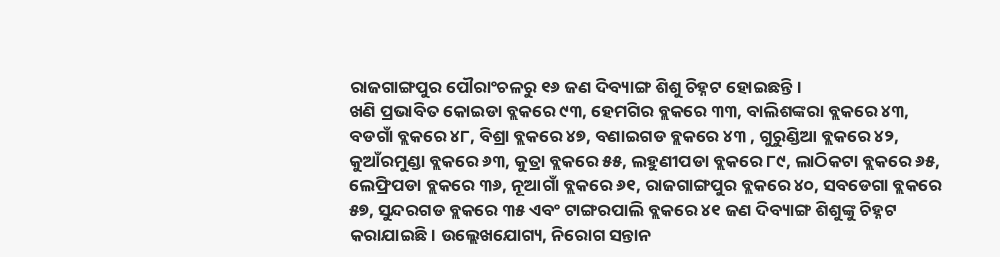ରାଜଗାଙ୍ଗପୁର ପୌରାଂଚଳରୁ ୧୬ ଜଣ ଦିବ୍ୟାଙ୍ଗ ଶିଶୁ ଚିହ୍ନଟ ହୋଇଛନ୍ତି।
ଖଣି ପ୍ରଭାବିତ କୋଇଡା ବ୍ଲକରେ ୯୩, ହେମଗିର ବ୍ଲକରେ ୩୩, ବାଲିଶଙ୍କରା ବ୍ଲକରେ ୪୩, ବଡଗାଁ ବ୍ଲକରେ ୪୮, ବିଶ୍ରା ବ୍ଲକରେ ୪୭, ବଣାଇଗଡ ବ୍ଲକରେ ୪୩ , ଗୁରୁଣ୍ଡିଆ ବ୍ଲକରେ ୪୨, କୁଆଁରମୁଣ୍ଡା ବ୍ଲକରେ ୬୩, କୁତ୍ରା ବ୍ଲକରେ ୫୫, ଲହୁଣୀପଡା ବ୍ଲକରେ ୮୯, ଲାଠିକଟା ବ୍ଲକରେ ୬୫, ଲେଫ୍ରିପଡା ବ୍ଲକରେ ୩୬, ନୂଆଗାଁ ବ୍ଲକରେ ୬୧, ରାଜଗାଙ୍ଗପୁର ବ୍ଲକରେ ୪୦, ସବଡେଗା ବ୍ଲକରେ ୫୭, ସୁନ୍ଦରଗଡ ବ୍ଲକରେ ୩୫ ଏବଂ ଟାଙ୍ଗରପାଲି ବ୍ଲକରେ ୪୧ ଜଣ ଦିବ୍ୟାଙ୍ଗ ଶିଶୁଙ୍କୁ ଚିହ୍ନଟ କରାଯାଇଛି। ଉଲ୍ଲେଖଯୋଗ୍ୟ, ନିରୋଗ ସନ୍ତାନ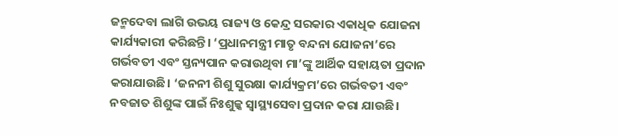ଜନ୍ମଦେବା ଲାଗି ଉଭୟ ରାଜ୍ୟ ଓ କେନ୍ଦ୍ର ସରକାର ଏକାଧିକ ଯୋଜନା କାର୍ଯ୍ୟକାରୀ କରିଛନ୍ତି। ‘ପ୍ରଧାନମନ୍ତ୍ରୀ ମାତୃ ବନ୍ଦନା ଯୋଜନା’ରେ ଗର୍ଭବତୀ ଏବଂ ସ୍ତନ୍ୟପାନ କରାଉଥିବା ମା’ଙ୍କୁ ଆର୍ଥିକ ସହାୟତା ପ୍ରଦାନ କରାଯାଉଛି। ‘ଜନନୀ ଶିଶୁ ସୁରକ୍ଷା କାର୍ଯ୍ୟକ୍ରମ’ରେ ଗର୍ଭବତୀ ଏବଂ ନବଜାତ ଶିଶୁଙ୍କ ପାଇଁ ନିଃଶୁଳ୍କ ସ୍ୱାସ୍ଥ୍ୟସେବା ପ୍ରଦାନ କରା ଯାଉଛି।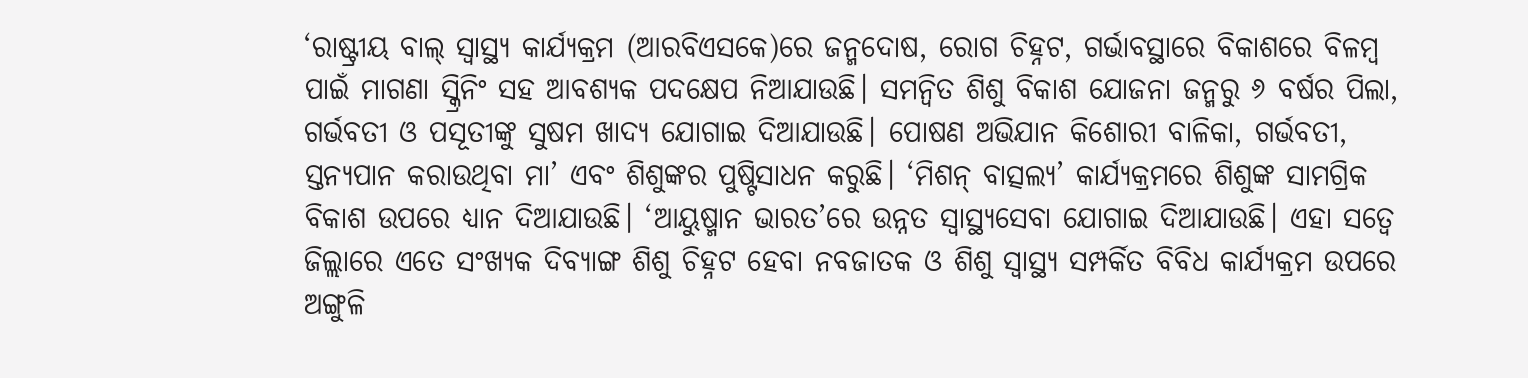‘ରାଷ୍ଟ୍ରୀୟ ବାଲ୍ ସ୍ୱାସ୍ଥ୍ୟ କାର୍ଯ୍ୟକ୍ରମ (ଆରବିଏସକେ)ରେ ଜନ୍ମଦୋଷ, ରୋଗ ଚିହ୍ନଟ, ଗର୍ଭାବସ୍ଥାରେ ବିକାଶରେ ବିଳମ୍ବ ପାଇଁ ମାଗଣା ସ୍କ୍ରିନିଂ ସହ ଆବଶ୍ୟକ ପଦକ୍ଷେପ ନିଆଯାଉଛି। ସମନ୍ୱିତ ଶିଶୁ ବିକାଶ ଯୋଜନା ଜନ୍ମରୁ ୬ ବର୍ଷର ପିଲା, ଗର୍ଭବତୀ ଓ ପସୂତୀଙ୍କୁ ସୁଷମ ଖାଦ୍ୟ ଯୋଗାଇ ଦିଆଯାଉଛି। ପୋଷଣ ଅଭିଯାନ କିଶୋରୀ ବାଳିକା, ଗର୍ଭବତୀ, ସ୍ତନ୍ୟପାନ କରାଉଥିବା ମା’ ଏବଂ ଶିଶୁଙ୍କର ପୁଷ୍ଟିସାଧନ କରୁଛି। ‘ମିଶନ୍ ବାତ୍ସଲ୍ୟ’ କାର୍ଯ୍ୟକ୍ରମରେ ଶିଶୁଙ୍କ ସାମଗ୍ରିକ ବିକାଶ ଉପରେ ଧ୍ୟାନ ଦିଆଯାଉଛି। ‘ଆୟୁଷ୍ମାନ ଭାରତ’ରେ ଉନ୍ନତ ସ୍ୱାସ୍ଥ୍ୟସେବା ଯୋଗାଇ ଦିଆଯାଉଛି। ଏହା ସତ୍ୱେ ଜିଲ୍ଲାରେ ଏତେ ସଂଖ୍ୟକ ଦିବ୍ୟାଙ୍ଗ ଶିଶୁ ଚିହ୍ନଟ ହେବା ନବଜାତକ ଓ ଶିଶୁ ସ୍ୱାସ୍ଥ୍ୟ ସମ୍ପର୍କିତ ବିବିଧ କାର୍ଯ୍ୟକ୍ରମ ଉପରେ ଅଙ୍ଗୁଳି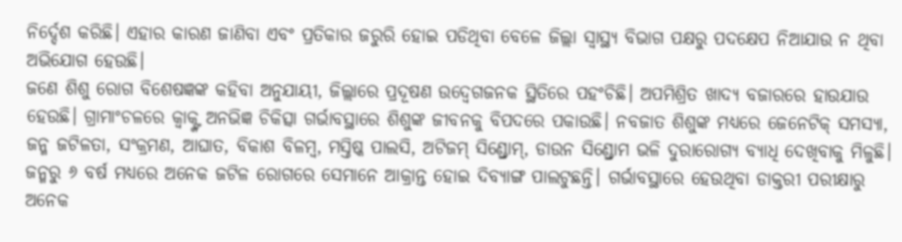ନିର୍ଦ୍ଦେଶ କରିଛି। ଏହାର କାରଣ ଜାଣିବା ଏବଂ ପ୍ରତିକାର ଜରୁରି ହୋଇ ପଡିଥିବା ବେଳେ ଜିଲ୍ଲା ସ୍ୱାସ୍ଥ୍ୟ ବିଭାଗ ପକ୍ଷରୁ ପଦକ୍ଷେପ ନିଆଯାଉ ନ ଥିବା ଅଭିଯୋଗ ହେଉଛି।
ଜଣେ ଶିଶୁ ରୋଗ ବିଶେଷଜ୍ଞଙ୍କ କହିବା ଅନୁଯାୟୀ, ଜିଲ୍ଲାରେ ପ୍ରଦୂଷଣ ଉଦ୍ବେଗଜନକ ସ୍ଥିତିରେ ପହଂଚିଛି। ଅପମିଶ୍ରିତ ଖାଦ୍ୟ ବଜାରରେ ହାଉଯାଉ ହେଉଛି। ଗ୍ରାମାଂଚଳରେ କ୍ୱାକ୍ଙ୍କ ଅନଭିଜ୍ଞ ଚିକିତ୍ସା ଗର୍ଭାବସ୍ଥାରେ ଶିଶୁଙ୍କ ଜୀବନକୁ ବିପଦରେ ପକାଉଛି। ନବଜାତ ଶିଶୁଙ୍କ ମଧ୍ୟରେ ଜେନେଟିକ୍ ସମସ୍ୟା, ଜନ୍ମ ଜଟିଳତା, ସଂକ୍ରମଣ, ଆଘାତ, ବିକାଶ ବିଳମ୍ୱ, ମସ୍ତିଷ୍କ ପାଲସି, ଅଟିଜମ୍ ସିଣ୍ଡ୍ରୋମ୍, ଡାଉନ ସିଣ୍ଡ୍ରୋମ ଭଳି ଦୁରାରୋଗ୍ୟ ବ୍ୟାଧି ଦେଖିବାକୁ ମିଳୁଛି। ଜନ୍ମରୁ ୬ ବର୍ଷ ମଧ୍ୟରେ ଅନେକ ଜଟିଳ ରୋଗରେ ସେମାନେ ଆକ୍ରାନ୍ତ ହୋଇ ଦିବ୍ୟାଙ୍ଗ ପାଲଟୁଛନ୍ତି। ଗର୍ଭାବସ୍ଥାରେ ହେଉଥିବା ଡାକ୍ତରୀ ପରୀକ୍ଷାରୁ ଅନେକ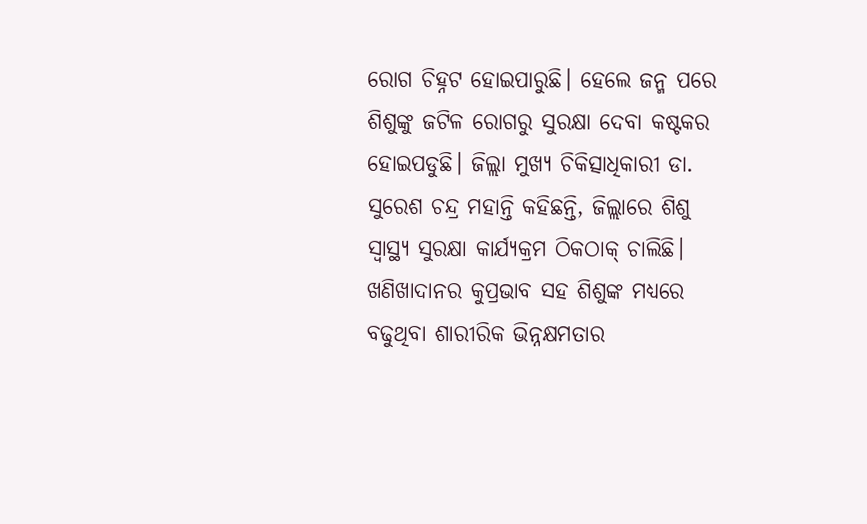ରୋଗ ଚିହ୍ନଟ ହୋଇପାରୁଛି। ହେଲେ ଜନ୍ମ ପରେ ଶିଶୁଙ୍କୁ ଜଟିଳ ରୋଗରୁ ସୁରକ୍ଷା ଦେବା କଷ୍ଟକର ହୋଇପଡୁଛି। ଜିଲ୍ଲା ମୁଖ୍ୟ ଚିକିତ୍ସାଧିକାରୀ ଡା. ସୁରେଶ ଚନ୍ଦ୍ର ମହାନ୍ତି କହିଛନ୍ତି, ଜିଲ୍ଲାରେ ଶିଶୁ ସ୍ୱାସ୍ଥ୍ୟ ସୁରକ୍ଷା କାର୍ଯ୍ୟକ୍ରମ ଠିକଠାକ୍ ଚାଲିଛି। ଖଣିଖାଦାନର କୁପ୍ରଭାବ ସହ ଶିଶୁଙ୍କ ମଧ୍ୟରେ ବଢୁଥିବା ଶାରୀରିକ ଭିନ୍ନକ୍ଷମତାର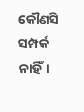କୌଣସି ସମ୍ପର୍କ ନାହିଁ।